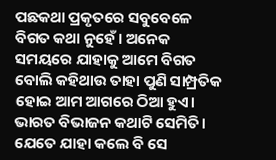ପଛକଥା ପ୍ରକୃତରେ ସବୁବେଳେ ବିଗତ କଥା ନୁହେଁ। ଅନେକ ସମୟରେ ଯାହାକୁ ଆମେ ବିଗତ ବୋଲି କହିଥାଉ ତାହା ପୁଣି ସାମ୍ପ୍ରତିକ ହୋଇ ଆମ ଆଗରେ ଠିଆ ହୁଏ। ଭାରତ ବିଭାଜନ କଥାଟି ସେମିତି। ଯେତେ ଯାହା କଲେ ବି ସେ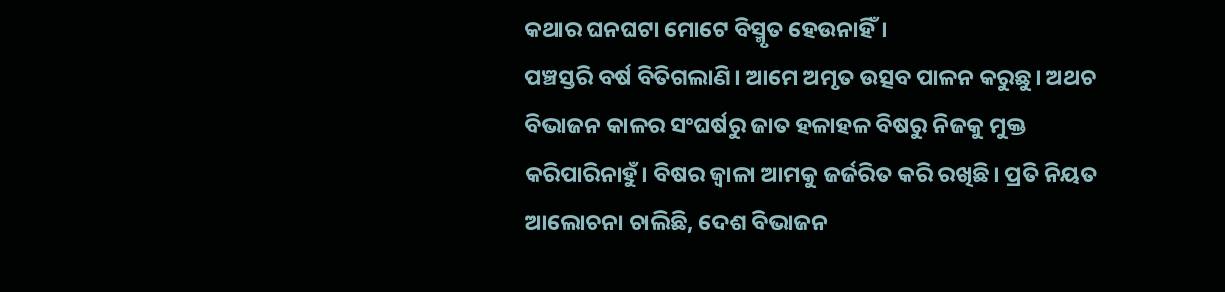କଥାର ଘନଘଟା ମୋଟେ ବିସ୍ମୃତ ହେଉନାହିଁ।
ପଞ୍ଚସ୍ତରି ବର୍ଷ ବିତିଗଲାଣି। ଆମେ ଅମୃତ ଉତ୍ସବ ପାଳନ କରୁଛୁ। ଅଥଚ ବିଭାଜନ କାଳର ସଂଘର୍ଷରୁ ଜାତ ହଳାହଳ ବିଷରୁ ନିଜକୁ ମୁକ୍ତ କରିପାରିନାହୁଁ। ବିଷର ଜ୍ବାଳା ଆମକୁ ଜର୍ଜରିତ କରି ରଖିଛି। ପ୍ରତି ନିୟତ ଆଲୋଚନା ଚାଲିଛି, ଦେଶ ବିଭାଜନ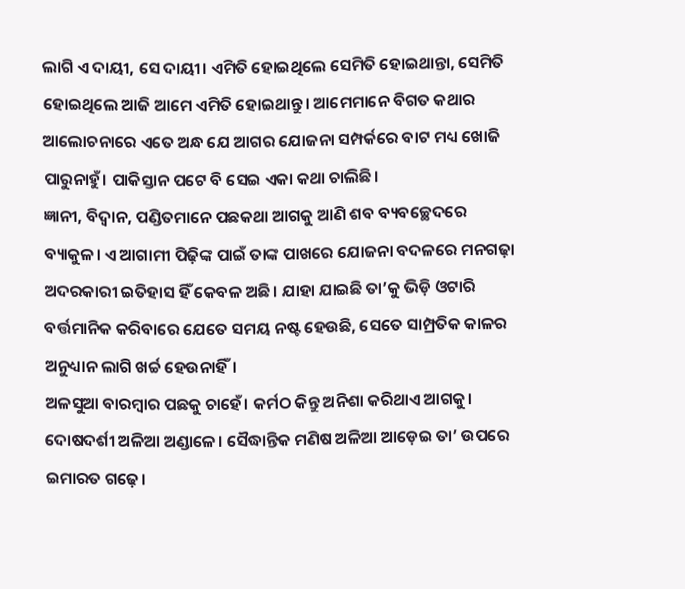ଲାଗି ଏ ଦାୟୀ, ସେ ଦାୟୀ। ଏମିତି ହୋଇଥିଲେ ସେମିତି ହୋଇଥାନ୍ତା, ସେମିତି ହୋଇଥିଲେ ଆଜି ଆମେ ଏମିତି ହୋଇଥାନ୍ତୁ। ଆମେମାନେ ବିଗତ କଥାର ଆଲୋଚନାରେ ଏତେ ଅନ୍ଧ ଯେ ଆଗର ଯୋଜନା ସମ୍ପର୍କରେ ବାଟ ମଧ୍ୟ ଖୋଜି ପାରୁନାହୁଁ। ପାକିସ୍ତାନ ପଟେ ବି ସେଇ ଏକା କଥା ଚାଲିଛି।
ଜ୍ଞାନୀ, ବିଦ୍ବାନ, ପଣ୍ଡିତମାନେ ପଛକଥା ଆଗକୁ ଆଣି ଶବ ବ୍ୟବଚ୍ଛେଦରେ ବ୍ୟାକୁଳ। ଏ ଆଗାମୀ ପିଢ଼ିଙ୍କ ପାଇଁ ତାଙ୍କ ପାଖରେ ଯୋଜନା ବଦଳରେ ମନଗଢ଼ା ଅଦରକାରୀ ଇତିହାସ ହିଁ କେବଳ ଅଛି। ଯାହା ଯାଇଛି ତା’କୁ ଭିଡ଼ି ଓଟାରି ବର୍ତ୍ତମାନିକ କରିବାରେ ଯେତେ ସମୟ ନଷ୍ଟ ହେଉଛି, ସେତେ ସାମ୍ପ୍ରତିକ କାଳର ଅନୁଧ୍ୟାନ ଲାଗି ଖର୍ଚ୍ଚ ହେଉନାହିଁ।
ଅଳସୁଆ ବାରମ୍ବାର ପଛକୁ ଚାହେଁ। କର୍ମଠ କିନ୍ତୁ ଅନିଶା କରିଥାଏ ଆଗକୁ। ଦୋଷଦର୍ଶୀ ଅଳିଆ ଅଣ୍ଡାଳେ। ସୈଦ୍ଧାନ୍ତିକ ମଣିଷ ଅଳିଆ ଆଡ଼େଇ ତା’ ଉପରେ ଇମାରତ ଗଢ଼େ।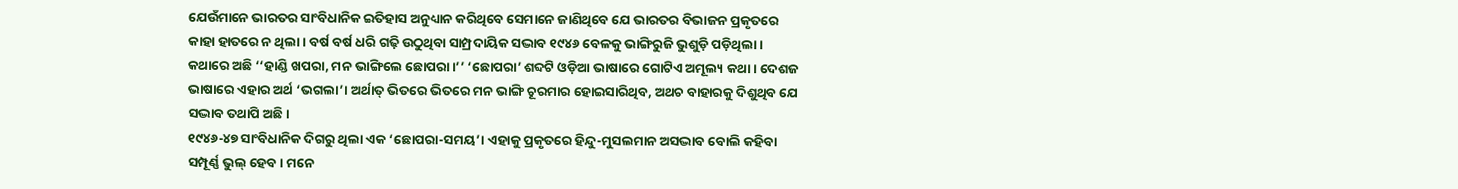ଯେଉଁମାନେ ଭାରତର ସାଂବିଧାନିକ ଇତିହାସ ଅନୁଧ୍ୟାନ କରିଥିବେ ସେମାନେ ଜାଣିଥିବେ ଯେ ଭାରତର ବିଭାଜନ ପ୍ରକୃତରେ କାହା ହାତରେ ନ ଥିଲା। ବର୍ଷ ବର୍ଷ ଧରି ଗଢ଼ି ଉଠୁଥିବା ସାମ୍ପ୍ରଦାୟିକ ସଦ୍ଭାବ ୧୯୪୬ ବେଳକୁ ଭାଙ୍ଗିରୁଜି ଭୁଶୁଡ଼ି ପଡ଼ିଥିଲା। କଥାରେ ଅଛି ‘‘ହାଣ୍ଡି ଖପରା, ମନ ଭାଙ୍ଗିଲେ ଛୋପରା।’’ ‘ଛୋପରା’ ଶବ୍ଦଟି ଓଡ଼ିଆ ଭାଷାରେ ଗୋଟିଏ ଅମୂଲ୍ୟ କଥା। ଦେଶଜ ଭାଷାରେ ଏହାର ଅର୍ଥ ‘ଭଗଲା’। ଅର୍ଥାତ୍ ଭିତରେ ଭିତରେ ମନ ଭାଙ୍ଗି ଚୂରମାର ହୋଇସାରିଥିବ, ଅଥଚ ବାହାରକୁ ଦିଶୁଥିବ ଯେ ସଦ୍ଭାବ ତଥାପି ଅଛି।
୧୯୪୬-୪୭ ସାଂବିଧାନିକ ଦିଗରୁ ଥିଲା ଏକ ‘ଛୋପରା-ସମୟ’। ଏହାକୁ ପ୍ରକୃତରେ ହିନ୍ଦୁ-ମୁସଲମାନ ଅସଦ୍ଭାବ ବୋଲି କହିବା ସମ୍ପୂର୍ଣ୍ଣ ଭୁଲ୍ ହେବ। ମନେ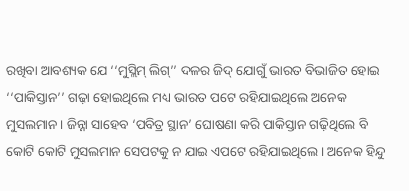ରଖିବା ଆବଶ୍ୟକ ଯେ ‘‘ମୁସ୍ଲିମ୍ ଲିଗ୍’’ ଦଳର ଜିଦ୍ ଯୋଗୁଁ ଭାରତ ବିଭାଜିତ ହୋଇ ‘‘ପାକିସ୍ତାନ’’ ଗଢ଼ା ହୋଇଥିଲେ ମଧ୍ୟ ଭାରତ ପଟେ ରହିଯାଇଥିଲେ ଅନେକ ମୁସଲମାନ। ଜିନ୍ନା ସାହେବ ‘ପବିତ୍ର ସ୍ଥାନ’ ଘୋଷଣା କରି ପାକିସ୍ତାନ ଗଢ଼ିଥିଲେ ବି କୋଟି କୋଟି ମୁସଲମାନ ସେପଟକୁ ନ ଯାଇ ଏପଟେ ରହିଯାଇଥିଲେ। ଅନେକ ହିନ୍ଦୁ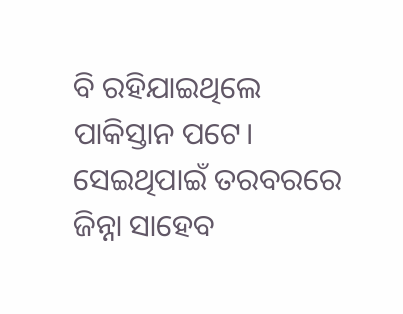ବି ରହିଯାଇଥିଲେ ପାକିସ୍ତାନ ପଟେ। ସେଇଥିପାଇଁ ତରବରରେ ଜିନ୍ନା ସାହେବ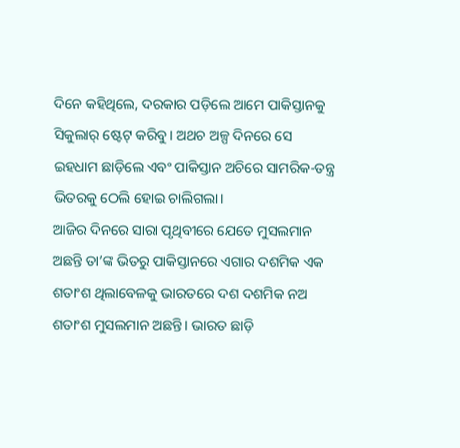ଦିନେ କହିଥିଲେ, ଦରକାର ପଡ଼ିଲେ ଆମେ ପାକିସ୍ତାନକୁ ସିକୁଲାର୍ ଷ୍ଟେଟ୍ କରିବୁ। ଅଥଚ ଅଳ୍ପ ଦିନରେ ସେ ଇହଧାମ ଛାଡ଼ିଲେ ଏବଂ ପାକିସ୍ତାନ ଅଚିରେ ସାମରିକ-ତନ୍ତ୍ର ଭିତରକୁ ଠେଲି ହୋଇ ଚାଲିଗଲା।
ଆଜିର ଦିନରେ ସାରା ପୃଥିବୀରେ ଯେତେ ମୁସଲମାନ ଅଛନ୍ତି ତା’ଙ୍କ ଭିତରୁ ପାକିସ୍ତାନରେ ଏଗାର ଦଶମିକ ଏକ ଶତାଂଶ ଥିଲାବେଳକୁ ଭାରତରେ ଦଶ ଦଶମିକ ନଅ ଶତାଂଶ ମୁସଲମାନ ଅଛନ୍ତି। ଭାରତ ଛାଡ଼ି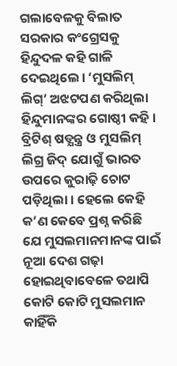ଗଲାବେଳକୁ ବିଲାତ ସରକାର କଂଗ୍ରେସକୁ ହିନ୍ଦୁଦଳ କହି ଗାଳି ଦେଇଥିଲେ। ‘ମୁସଲିମ୍ ଲିଗ୍’ ଅଝଟପଣ କରିଥିଲା ହିନ୍ଦୁମାନଙ୍କର ଗୋଷ୍ଠୀ କହି। ବ୍ରିଟିଶ୍ ଷଡ୍ଯନ୍ତ୍ର ଓ ମୁସଲିମ୍ ଲିଗ୍ର ଜିଦ୍ ଯୋଗୁଁ ଭାରତ ଉପରେ କୁରାଢ଼ି ଚୋଟ ପଡ଼ିଥିଲା। ହେଲେ କେହି କ’ଣ କେବେ ପ୍ରଶ୍ନ କରିଛି ଯେ ମୁସଲମାନମାନଙ୍କ ପାଇଁ ନୂଆ ଦେଶ ଗଢ଼ା ହୋଇଥିବାବେଳେ ତଥାପି କୋଟି କୋଟି ମୁସଲମାନ କାହିଁକି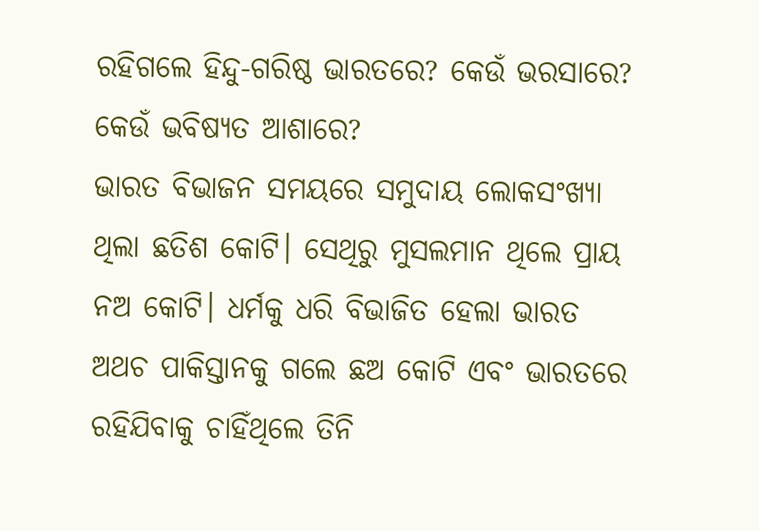ରହିଗଲେ ହିନ୍ଦୁ-ଗରିଷ୍ଠ ଭାରତରେ? କେଉଁ ଭରସାରେ? କେଉଁ ଭବିଷ୍ୟତ ଆଶାରେ?
ଭାରତ ବିଭାଜନ ସମୟରେ ସମୁଦାୟ ଲୋକସଂଖ୍ୟା ଥିଲା ଛତିଶ କୋଟି। ସେଥିରୁ ମୁସଲମାନ ଥିଲେ ପ୍ରାୟ ନଅ କୋଟି। ଧର୍ମକୁ ଧରି ବିଭାଜିତ ହେଲା ଭାରତ ଅଥଚ ପାକିସ୍ତାନକୁ ଗଲେ ଛଅ କୋଟି ଏବଂ ଭାରତରେ ରହିଯିବାକୁ ଚାହିଁଥିଲେ ତିନି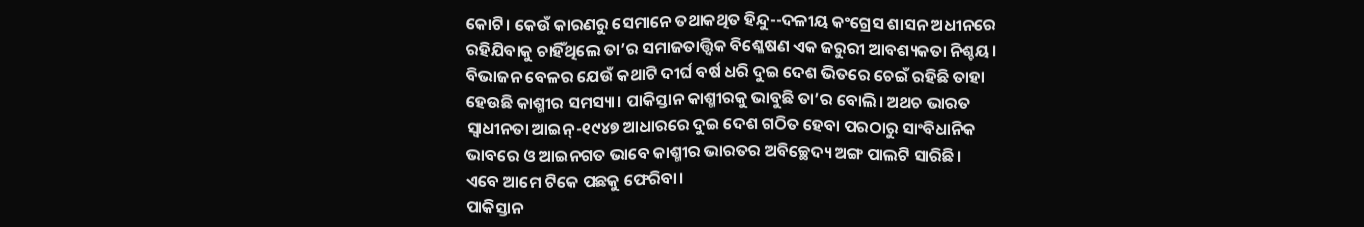କୋଟି। କେଉଁ କାରଣରୁ ସେମାନେ ତଥାକଥିତ ହିନ୍ଦୁ--ଦଳୀୟ କଂଗ୍ରେସ ଶାସନ ଅଧୀନରେ ରହିଯିବାକୁ ଚାହିଁଥିଲେ ତା’ର ସମାଜତାତ୍ତ୍ବିକ ବିଶ୍ଳେଷଣ ଏକ ଜରୁରୀ ଆବଶ୍ୟକତା ନିଶ୍ଚୟ।
ବିଭାଜନ ବେଳର ଯେଉଁ କଥାଟି ଦୀର୍ଘ ବର୍ଷ ଧରି ଦୁଇ ଦେଶ ଭିତରେ ଚେଇଁ ରହିଛି ତାହା ହେଉଛି କାଶ୍ମୀର ସମସ୍ୟା। ପାକିସ୍ତାନ କାଶ୍ମୀରକୁ ଭାବୁଛି ତା’ର ବୋଲି। ଅଥଚ ଭାରତ ସ୍ବାଧୀନତା ଆଇନ୍-୧୯୪୭ ଆଧାରରେ ଦୁଇ ଦେଶ ଗଠିତ ହେବା ପରଠାରୁ ସାଂବିଧାନିକ ଭାବରେ ଓ ଆଇନଗତ ଭାବେ କାଶ୍ମୀର ଭାରତର ଅବିଚ୍ଛେଦ୍ୟ ଅଙ୍ଗ ପାଲଟି ସାରିଛି।
ଏବେ ଆମେ ଟିକେ ପଛକୁ ଫେରିବା।
ପାକିସ୍ତାନ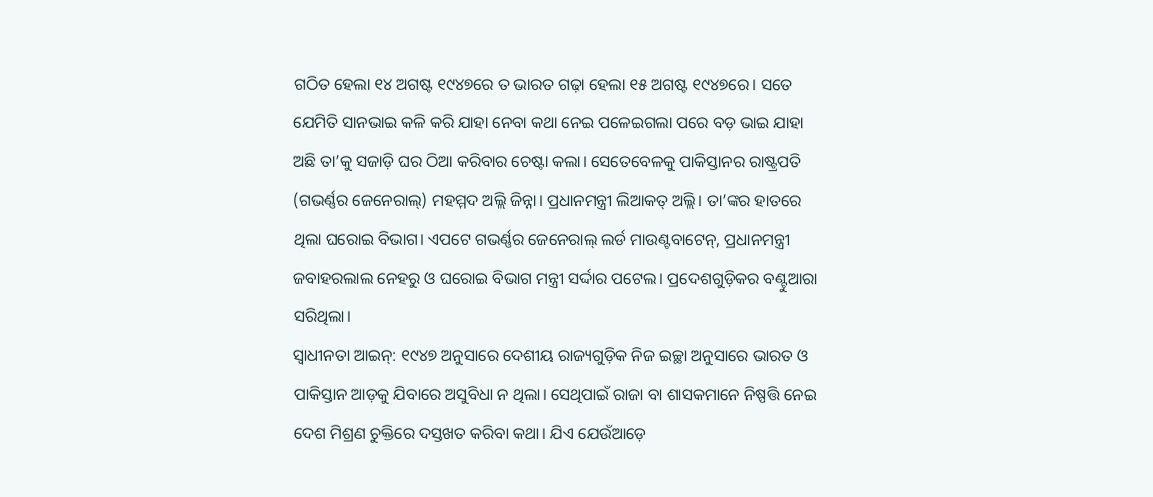ଗଠିତ ହେଲା ୧୪ ଅଗଷ୍ଟ ୧୯୪୭ରେ ତ ଭାରତ ଗଢ଼ା ହେଲା ୧୫ ଅଗଷ୍ଟ ୧୯୪୭ରେ। ସତେ ଯେମିତି ସାନଭାଇ କଳି କରି ଯାହା ନେବା କଥା ନେଇ ପଳେଇଗଲା ପରେ ବଡ଼ ଭାଇ ଯାହା ଅଛି ତା’କୁ ସଜାଡ଼ି ଘର ଠିଆ କରିବାର ଚେଷ୍ଟା କଲା। ସେତେବେଳକୁ ପାକିସ୍ତାନର ରାଷ୍ଟ୍ରପତି (ଗଭର୍ଣ୍ଣର ଜେନେରାଲ୍) ମହମ୍ମଦ ଅଲ୍ଲି ଜିନ୍ନା। ପ୍ରଧାନମନ୍ତ୍ରୀ ଲିଆକତ୍ ଅଲ୍ଲି। ତା’ଙ୍କର ହାତରେ ଥିଲା ଘରୋଇ ବିଭାଗ। ଏପଟେ ଗଭର୍ଣ୍ଣର ଜେନେରାଲ୍ ଲର୍ଡ ମାଉଣ୍ଟବାଟେନ୍, ପ୍ରଧାନମନ୍ତ୍ରୀ ଜବାହରଲାଲ ନେହରୁ ଓ ଘରୋଇ ବିଭାଗ ମନ୍ତ୍ରୀ ସର୍ଦ୍ଦାର ପଟେଲ। ପ୍ରଦେଶଗୁଡ଼ିକର ବଣ୍ଟୁଆରା ସରିଥିଲା।
ସ୍ବାଧୀନତା ଆଇନ୍: ୧୯୪୭ ଅନୁସାରେ ଦେଶୀୟ ରାଜ୍ୟଗୁଡ଼ିକ ନିଜ ଇଚ୍ଛା ଅନୁସାରେ ଭାରତ ଓ ପାକିସ୍ତାନ ଆଡ଼କୁ ଯିବାରେ ଅସୁବିଧା ନ ଥିଲା। ସେଥିପାଇଁ ରାଜା ବା ଶାସକମାନେ ନିଷ୍ପତ୍ତି ନେଇ ଦେଶ ମିଶ୍ରଣ ଚୁକ୍ତିରେ ଦସ୍ତଖତ କରିବା କଥା। ଯିଏ ଯେଉଁଆଡ଼େ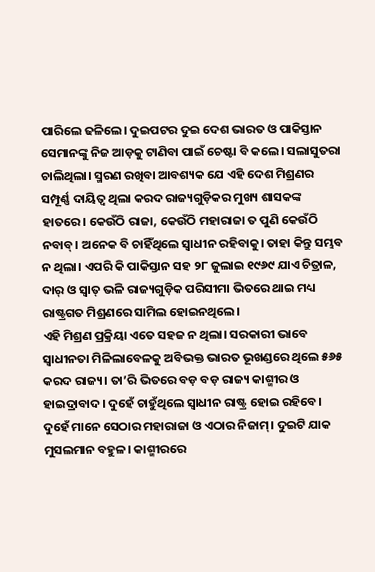ପାରିଲେ ଢଳିଲେ। ଦୁଇପଟର ଦୁଇ ଦେଶ ଭାରତ ଓ ପାକିସ୍ତାନ ସେମାନଙ୍କୁ ନିଜ ଆଡ଼କୁ ଟାଣିବା ପାଇଁ ଚେଷ୍ଟା ବି କଲେ। ସଲାସୁତରା ଚାଲିଥିଲା। ସ୍ମରଣ ରଖିବା ଆବଶ୍ୟକ ଯେ ଏହି ଦେଶ ମିଶ୍ରଣର ସମ୍ପୂର୍ଣ୍ଣ ଦାୟିତ୍ବ ଥିଲା କରଦ ରାଜ୍ୟଗୁଡ଼ିକର ମୁଖ୍ୟ ଶାସକଙ୍କ ହାତରେ। କେଉଁଠି ରାଜା, କେଉଁଠି ମହାରାଜା ତ ପୁଣି କେଉଁଠି ନବାବ୍। ଅନେକ ବି ଚାହିଁଥିଲେ ସ୍ବାଧୀନ ରହିବାକୁ। ତାହା କିନ୍ତୁ ସମ୍ଭବ ନ ଥିଲା। ଏପରି କି ପାକିସ୍ତାନ ସହ ୨୮ ଜୁଲାଇ ୧୯୬୯ ଯାଏ ଚିତ୍ରାଳ, ଦାର୍ ଓ ସ୍ବାତ୍ ଭଳି ରାଜ୍ୟଗୁଡ଼ିକ ପରିସୀମା ଭିତରେ ଥାଇ ମଧ୍ୟ ରାଷ୍ଟ୍ରଗତ ମିଶ୍ରଣରେ ସାମିଲ ହୋଇନଥିଲେ।
ଏହି ମିଶ୍ରଣ ପ୍ରକ୍ରିୟା ଏତେ ସହଜ ନ ଥିଲା। ସରକାରୀ ଭାବେ ସ୍ବାଧୀନତା ମିଳିଲାବେଳକୁ ଅବିଭକ୍ତ ଭାରତ ଭୂଖଣ୍ଡରେ ଥିଲେ ୫୬୫ କରଦ ରାଜ୍ୟ। ତା’ରି ଭିତରେ ବଡ଼ ବଡ଼ ରାଜ୍ୟ କାଶ୍ମୀର ଓ ହାଇଦ୍ରାବାଦ। ଦୁହେଁ ଚାହୁଁଥିଲେ ସ୍ବାଧୀନ ରାଷ୍ଟ୍ର ହୋଇ ରହିବେ। ଦୁହେଁ ମାନେ ସେଠାର ମହାରାଜା ଓ ଏଠାର ନିଜାମ୍। ଦୁଇଟି ଯାକ ମୁସଲମାନ ବହୁଳ। କାଶ୍ମୀରରେ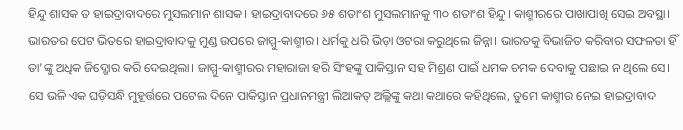ହିନ୍ଦୁ ଶାସକ ତ ହାଇଦ୍ରାବାଦରେ ମୁସଲମାନ ଶାସକ। ହାଇଦ୍ରାବାଦରେ ୬୫ ଶତାଂଶ ମୁସଲମାନକୁ ୩୦ ଶତାଂଶ ହିନ୍ଦୁ। କାଶ୍ମୀରରେ ପାଖାପାଖି ସେଇ ଅବସ୍ଥା। ଭାରତର ପେଟ ଭିତରେ ହାଇଦ୍ରାବାଦକୁ ମୁଣ୍ଡ ଉପରେ ଜାମ୍ମୁ-କାଶ୍ମୀର। ଧର୍ମକୁ ଧରି ଭିଡ଼ା ଓଟରା କରୁଥିଲେ ଜିନ୍ନା। ଭାରତକୁ ବିଭାଜିତ କରିବାର ସଫଳତା ହିଁ ତା’ଙ୍କୁ ଅଧିକ ଜିଦ୍ଖୋର କରି ଦେଇଥିଲା। ଜାମ୍ମୁ-କାଶ୍ମୀରର ମହାରାଜା ହରି ସିଂହଙ୍କୁ ପାକିସ୍ତାନ ସହ ମିଶ୍ରଣ ପାଇଁ ଧମକ ଚମକ ଦେବାକୁ ପଛାଇ ନ ଥିଲେ ସେ।
ସେ ଭଳି ଏକ ଘଡ଼ିସନ୍ଧି ମୁହୂର୍ତ୍ତରେ ପଟେଲ ଦିନେ ପାକିସ୍ତାନ ପ୍ରଧାନମନ୍ତ୍ରୀ ଲିଆକତ୍ ଅଲ୍ଲିଙ୍କୁ କଥା କଥାରେ କହିଥିଲେ, ତୁମେ କାଶ୍ମୀର ନେଇ ହାଇଦ୍ରାବାଦ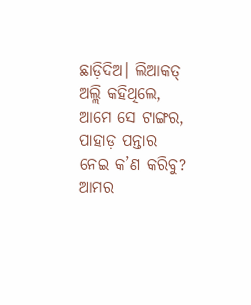ଛାଡ଼ିଦିଅ। ଲିଆକତ୍ ଅଲ୍ଲି କହିଥିଲେ, ଆମେ ସେ ଟାଙ୍ଗର, ପାହାଡ଼ ପନ୍ତାର ନେଇ କ’ଣ କରିବୁ? ଆମର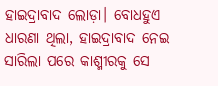ହାଇଦ୍ରାବାଦ ଲୋଡ଼ା। ବୋଧହୁଏ ଧାରଣା ଥିଲା, ହାଇଦ୍ରାବାଦ ନେଇ ସାରିଲା ପରେ କାଶ୍ମୀରକୁ ସେ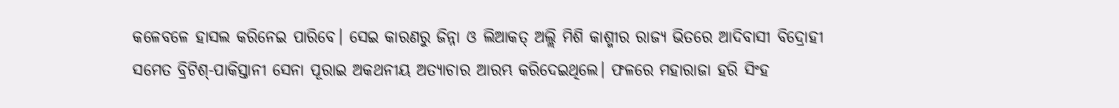କଳେବଳେ ହାସଲ କରିନେଇ ପାରିବେ। ସେଇ କାରଣରୁ ଜିନ୍ନା ଓ ଲିଆକତ୍ ଅଲ୍ଲି ମିଶି କାଶ୍ମୀର ରାଜ୍ୟ ଭିତରେ ଆଦିବାସୀ ବିଦ୍ରୋହୀ ସମେତ ବ୍ରିଟିଶ୍-ପାକିସ୍ତାନୀ ସେନା ପୂରାଇ ଅକଥନୀୟ ଅତ୍ୟାଚାର ଆରମ୍ଭ କରିଦେଇଥିଲେ। ଫଳରେ ମହାରାଜା ହରି ସିଂହ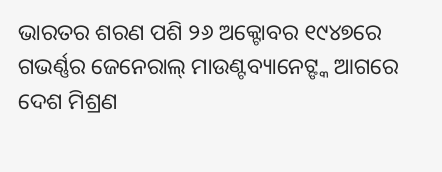ଭାରତର ଶରଣ ପଶି ୨୬ ଅକ୍ଟୋବର ୧୯୪୭ରେ ଗଭର୍ଣ୍ଣର ଜେନେରାଲ୍ ମାଉଣ୍ଟବ୍ୟାନେଟ୍ଙ୍କ ଆଗରେ ଦେଶ ମିଶ୍ରଣ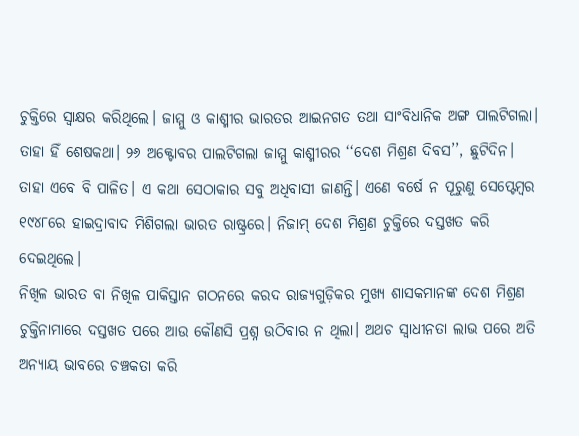ଚୁକ୍ତିରେ ସ୍ବାକ୍ଷର କରିଥିଲେ। ଜାମ୍ମୁ ଓ କାଶ୍ମୀର ଭାରତର ଆଇନଗତ ତଥା ସାଂବିଧାନିକ ଅଙ୍ଗ ପାଲଟିଗଲା। ତାହା ହିଁ ଶେଷକଥା। ୨୬ ଅକ୍ଟୋବର ପାଲଟିଗଲା ଜାମ୍ମୁ କାଶ୍ମୀରର ‘‘ଦେଶ ମିଶ୍ରଣ ଦିବସ’’, ଛୁଟିଦିନ। ତାହା ଏବେ ବି ପାଳିତ। ଏ କଥା ସେଠାକାର ସବୁ ଅଧିବାସୀ ଜାଣନ୍ତି। ଏଣେ ବର୍ଷେ ନ ପୂରୁଣୁ ସେପ୍ଟେମ୍ବର ୧୯୪୮ରେ ହାଇଦ୍ରାବାଦ ମିଶିଗଲା ଭାରତ ରାଷ୍ଟ୍ରରେ। ନିଜାମ୍ ଦେଶ ମିଶ୍ରଣ ଚୁକ୍ତିରେ ଦସ୍ତଖତ କରି ଦେଇଥିଲେ।
ନିଖିଳ ଭାରତ ବା ନିଖିଳ ପାକିସ୍ତାନ ଗଠନରେ କରଦ ରାଜ୍ୟଗୁଡ଼ିକର ମୁଖ୍ୟ ଶାସକମାନଙ୍କ ଦେଶ ମିଶ୍ରଣ ଚୁକ୍ତିନାମାରେ ଦସ୍ତଖତ ପରେ ଆଉ କୌଣସି ପ୍ରଶ୍ନ ଉଠିବାର ନ ଥିଲା। ଅଥଚ ସ୍ବାଧୀନତା ଲାଭ ପରେ ଅତି ଅନ୍ୟାୟ ଭାବରେ ଚଞ୍ଚକତା କରି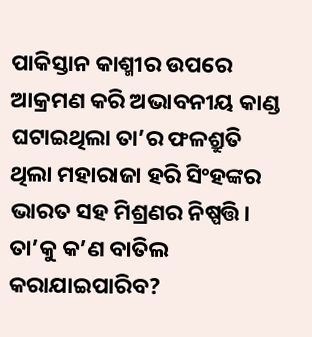ପାକିସ୍ତାନ କାଶ୍ମୀର ଉପରେ ଆକ୍ରମଣ କରି ଅଭାବନୀୟ କାଣ୍ଡ ଘଟାଇଥିଲା ତା’ର ଫଳଶ୍ରୁତି ଥିଲା ମହାରାଜା ହରି ସିଂହଙ୍କର ଭାରତ ସହ ମିଶ୍ରଣର ନିଷ୍ପତ୍ତି। ତା’କୁ କ’ଣ ବାତିଲ କରାଯାଇପାରିବ?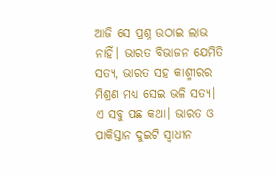ଆଜି ସେ ପ୍ରଶ୍ନ ଉଠାଇ ଲାଭ ନାହିଁ। ଭାରତ ବିଭାଜନ ଯେମିତି ସତ୍ୟ, ଭାରତ ସହ କାଶ୍ମୀରର ମିଶ୍ରଣ ମଧ୍ୟ ସେଇ ଭଳି ସତ୍ୟ।
ଏ ସବୁ ପଛ କଥା। ଭାରତ ଓ ପାକିସ୍ତାନ ଦୁଇଟି ସ୍ବାଧୀନ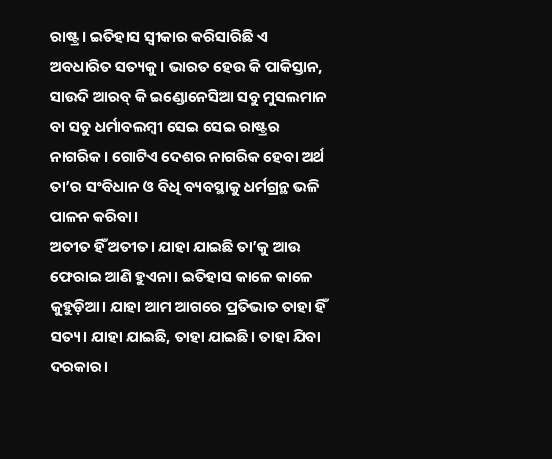ରାଷ୍ଟ୍ର। ଇତିହାସ ସ୍ବୀକାର କରିସାରିଛି ଏ ଅବଧାରିତ ସତ୍ୟକୁ। ଭାରତ ହେଉ କି ପାକିସ୍ତାନ, ସାଉଦି ଆରବ୍ କି ଇଣ୍ଡୋନେସିଆ ସବୁ ମୁସଲମାନ ବା ସବୁ ଧର୍ମାବଲମ୍ବୀ ସେଇ ସେଇ ରାଷ୍ଟ୍ରର ନାଗରିକ। ଗୋଟିଏ ଦେଶର ନାଗରିକ ହେବା ଅର୍ଥ ତା’ର ସଂବିଧାନ ଓ ବିଧି ବ୍ୟବସ୍ଥାକୁ ଧର୍ମଗ୍ରନ୍ଥ ଭଳି ପାଳନ କରିବା।
ଅତୀତ ହିଁ ଅତୀତ। ଯାହା ଯାଇଛି ତା’କୁ ଆଉ ଫେରାଇ ଆଣି ହୁଏନା। ଇତିହାସ କାଳେ କାଳେ କୁହୁଡ଼ିଆ। ଯାହା ଆମ ଆଗରେ ପ୍ରତିଭାତ ତାହା ହିଁ ସତ୍ୟ। ଯାହା ଯାଇଛି, ତାହା ଯାଇଛି। ତାହା ଯିବା ଦରକାର।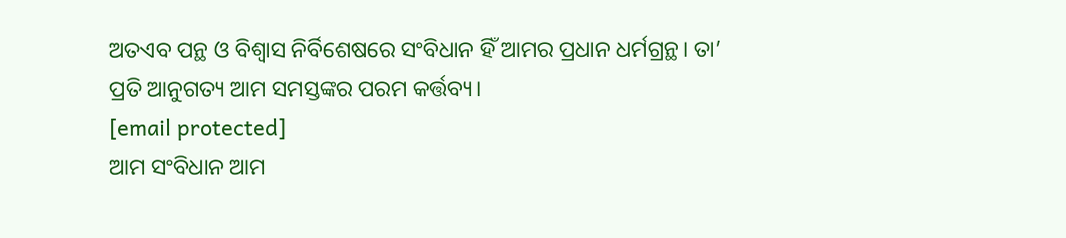ଅତଏବ ପନ୍ଥ ଓ ବିଶ୍ବାସ ନିର୍ବିଶେଷରେ ସଂବିଧାନ ହିଁ ଆମର ପ୍ରଧାନ ଧର୍ମଗ୍ରନ୍ଥ। ତା’ ପ୍ରତି ଆନୁଗତ୍ୟ ଆମ ସମସ୍ତଙ୍କର ପରମ କର୍ତ୍ତବ୍ୟ।
[email protected]
ଆମ ସଂବିଧାନ ଆମ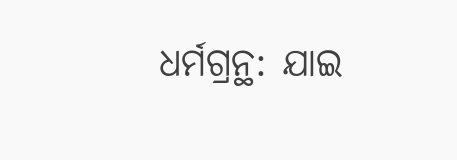ଧର୍ମଗ୍ରନ୍ଥ: ଯାଇ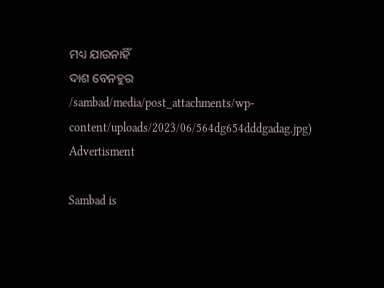ମଧ୍ୟ ଯାଉନାହିଁ
ଦାଶ ବେନହୁର
/sambad/media/post_attachments/wp-content/uploads/2023/06/564dg654dddgadag.jpg)
Advertisment

Sambad is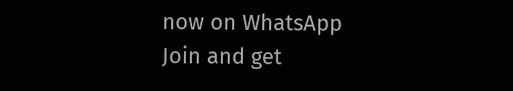now on WhatsApp
Join and get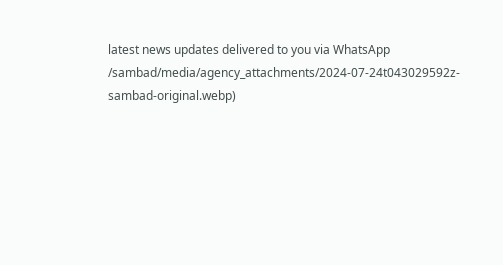latest news updates delivered to you via WhatsApp
/sambad/media/agency_attachments/2024-07-24t043029592z-sambad-original.webp)